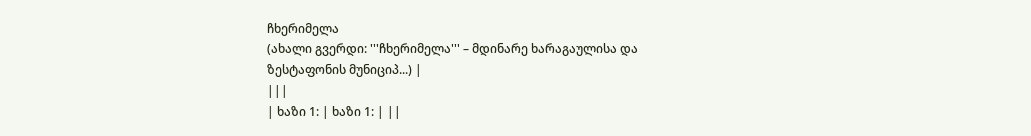ჩხერიმელა
(ახალი გვერდი: '''ჩხერიმელა''' – მდინარე ხარაგაულისა და ზესტაფონის მუნიციპ...) |
|||
| ხაზი 1: | ხაზი 1: | ||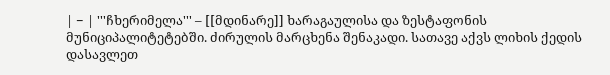| − | '''ჩხერიმელა''' – [[მდინარე]] ხარაგაულისა და ზესტაფონის მუნიციპალიტეტებში. ძირულის მარცხენა შენაკადი. სათავე აქვს ლიხის ქედის დასავლეთ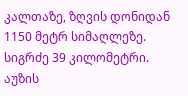კალთაზე, ზღვის დონიდან 1150 მეტრ სიმაღლეზე. სიგრძე 39 კილომეტრი. აუზის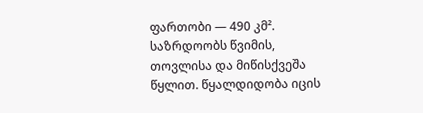ფართობი — 490 კმ². საზრდოობს წვიმის, თოვლისა და მიწისქვეშა წყლით. წყალდიდობა იცის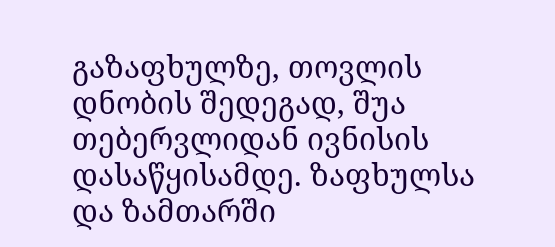გაზაფხულზე, თოვლის დნობის შედეგად, შუა თებერვლიდან ივნისის დასაწყისამდე. ზაფხულსა და ზამთარში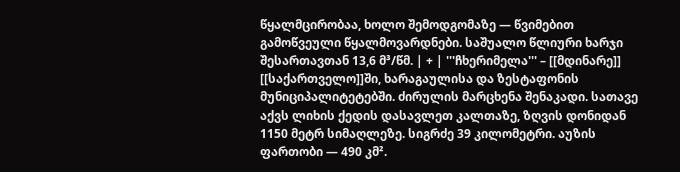წყალმცირობაა, ხოლო შემოდგომაზე — წვიმებით გამოწვეული წყალმოვარდნები. საშუალო წლიური ხარჯი შესართავთან 13,6 მ³/წმ. | + | '''ჩხერიმელა''' – [[მდინარე]] [[საქართველო]]ში, ხარაგაულისა და ზესტაფონის მუნიციპალიტეტებში. ძირულის მარცხენა შენაკადი. სათავე აქვს ლიხის ქედის დასავლეთ კალთაზე, ზღვის დონიდან 1150 მეტრ სიმაღლეზე. სიგრძე 39 კილომეტრი. აუზის ფართობი — 490 კმ².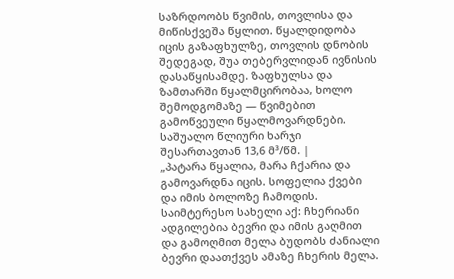საზრდოობს წვიმის, თოვლისა და მიწისქვეშა წყლით. წყალდიდობა იცის გაზაფხულზე, თოვლის დნობის შედეგად, შუა თებერვლიდან ივნისის დასაწყისამდე. ზაფხულსა და ზამთარში წყალმცირობაა, ხოლო შემოდგომაზე — წვიმებით გამოწვეული წყალმოვარდნები. საშუალო წლიური ხარჯი შესართავთან 13,6 მ³/წმ. |
„პატარა წყალია, მარა ჩქარია და გამოვარდნა იცის. სოფელია ქვები და იმის ბოლოზე ჩამოდის. საიმტერესო სახელი აქ: ჩხერიანი ადგილებია ბევრი და იმის გაღმით და გამოღმით მელა ბუდობს ძანიალი ბევრი დაათქვეს ამაზე ჩხერის მელა.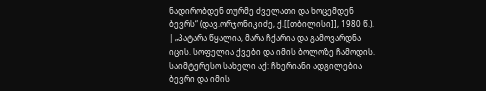ნადირობდენ თურმე ძველათი და ხოცემდენ ბევრს“ (დავ.ორჯონიკიძე, ქ.[[თბილისი]], 1980 წ.). | „პატარა წყალია, მარა ჩქარია და გამოვარდნა იცის. სოფელია ქვები და იმის ბოლოზე ჩამოდის. საიმტერესო სახელი აქ: ჩხერიანი ადგილებია ბევრი და იმის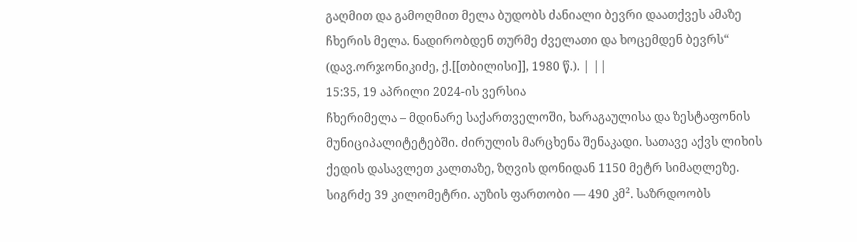გაღმით და გამოღმით მელა ბუდობს ძანიალი ბევრი დაათქვეს ამაზე ჩხერის მელა. ნადირობდენ თურმე ძველათი და ხოცემდენ ბევრს“ (დავ.ორჯონიკიძე, ქ.[[თბილისი]], 1980 წ.). | ||
15:35, 19 აპრილი 2024-ის ვერსია
ჩხერიმელა – მდინარე საქართველოში, ხარაგაულისა და ზესტაფონის მუნიციპალიტეტებში. ძირულის მარცხენა შენაკადი. სათავე აქვს ლიხის ქედის დასავლეთ კალთაზე, ზღვის დონიდან 1150 მეტრ სიმაღლეზე. სიგრძე 39 კილომეტრი. აუზის ფართობი — 490 კმ². საზრდოობს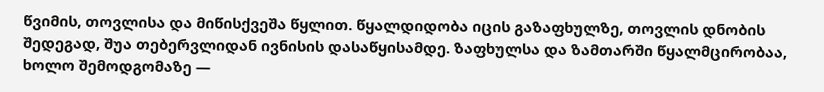წვიმის, თოვლისა და მიწისქვეშა წყლით. წყალდიდობა იცის გაზაფხულზე, თოვლის დნობის შედეგად, შუა თებერვლიდან ივნისის დასაწყისამდე. ზაფხულსა და ზამთარში წყალმცირობაა, ხოლო შემოდგომაზე —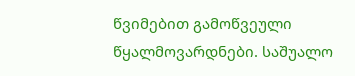წვიმებით გამოწვეული წყალმოვარდნები. საშუალო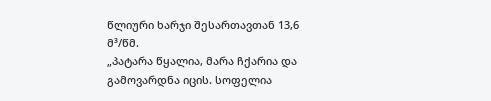წლიური ხარჯი შესართავთან 13,6 მ³/წმ.
„პატარა წყალია, მარა ჩქარია და გამოვარდნა იცის. სოფელია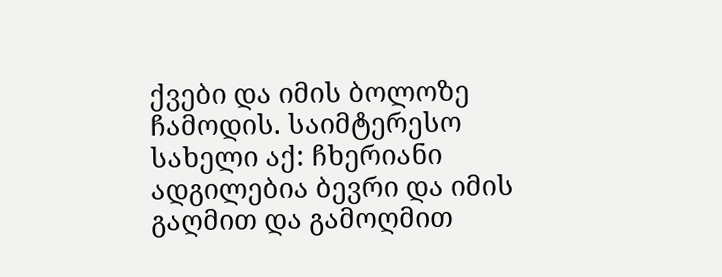ქვები და იმის ბოლოზე ჩამოდის. საიმტერესო სახელი აქ: ჩხერიანი ადგილებია ბევრი და იმის გაღმით და გამოღმით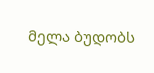მელა ბუდობს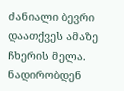ძანიალი ბევრი დაათქვეს ამაზე ჩხერის მელა. ნადირობდენ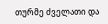თურმე ძველათი და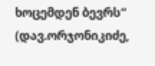ხოცემდენ ბევრს“ (დავ.ორჯონიკიძე,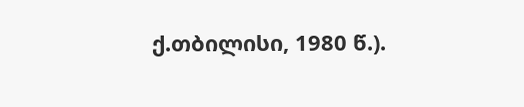ქ.თბილისი, 1980 წ.).